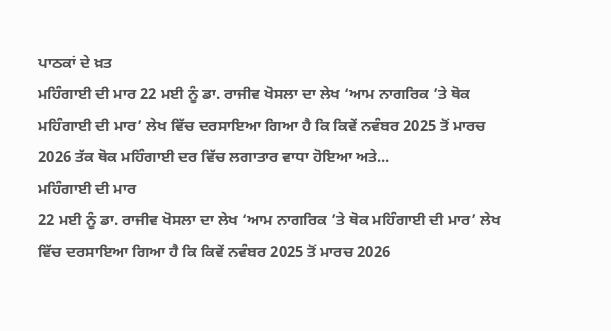ਪਾਠਕਾਂ ਦੇ ਖ਼ਤ
ਮਹਿੰਗਾਈ ਦੀ ਮਾਰ 22 ਮਈ ਨੂੰ ਡਾ. ਰਾਜੀਵ ਖੋਸਲਾ ਦਾ ਲੇਖ ‘ਆਮ ਨਾਗਰਿਕ ’ਤੇ ਥੋਕ ਮਹਿੰਗਾਈ ਦੀ ਮਾਰ’ ਲੇਖ ਵਿੱਚ ਦਰਸਾਇਆ ਗਿਆ ਹੈ ਕਿ ਕਿਵੇਂ ਨਵੰਬਰ 2025 ਤੋਂ ਮਾਰਚ 2026 ਤੱਕ ਥੋਕ ਮਹਿੰਗਾਈ ਦਰ ਵਿੱਚ ਲਗਾਤਾਰ ਵਾਧਾ ਹੋਇਆ ਅਤੇ...
ਮਹਿੰਗਾਈ ਦੀ ਮਾਰ
22 ਮਈ ਨੂੰ ਡਾ. ਰਾਜੀਵ ਖੋਸਲਾ ਦਾ ਲੇਖ ‘ਆਮ ਨਾਗਰਿਕ ’ਤੇ ਥੋਕ ਮਹਿੰਗਾਈ ਦੀ ਮਾਰ’ ਲੇਖ ਵਿੱਚ ਦਰਸਾਇਆ ਗਿਆ ਹੈ ਕਿ ਕਿਵੇਂ ਨਵੰਬਰ 2025 ਤੋਂ ਮਾਰਚ 2026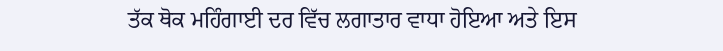ਤੱਕ ਥੋਕ ਮਹਿੰਗਾਈ ਦਰ ਵਿੱਚ ਲਗਾਤਾਰ ਵਾਧਾ ਹੋਇਆ ਅਤੇ ਇਸ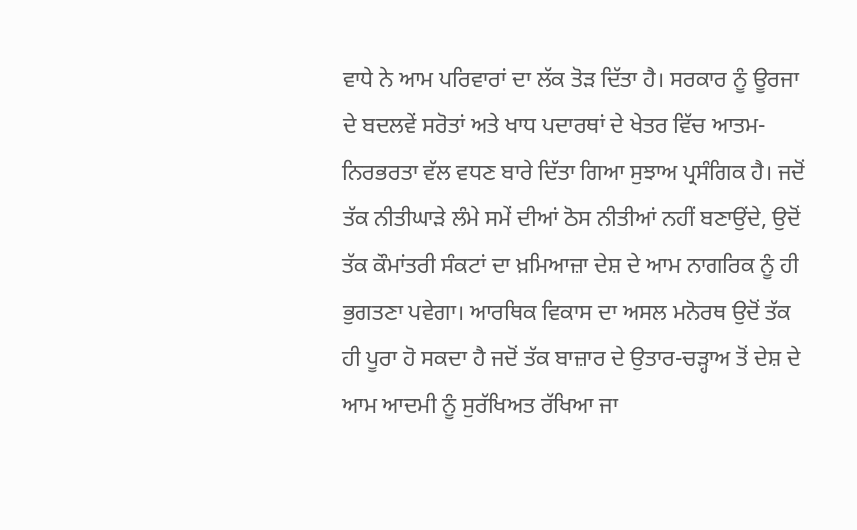ਵਾਧੇ ਨੇ ਆਮ ਪਰਿਵਾਰਾਂ ਦਾ ਲੱਕ ਤੋੜ ਦਿੱਤਾ ਹੈ। ਸਰਕਾਰ ਨੂੰ ਊਰਜਾ ਦੇ ਬਦਲਵੇਂ ਸਰੋਤਾਂ ਅਤੇ ਖਾਧ ਪਦਾਰਥਾਂ ਦੇ ਖੇਤਰ ਵਿੱਚ ਆਤਮ-ਨਿਰਭਰਤਾ ਵੱਲ ਵਧਣ ਬਾਰੇ ਦਿੱਤਾ ਗਿਆ ਸੁਝਾਅ ਪ੍ਰਸੰਗਿਕ ਹੈ। ਜਦੋਂ ਤੱਕ ਨੀਤੀਘਾੜੇ ਲੰਮੇ ਸਮੇਂ ਦੀਆਂ ਠੋਸ ਨੀਤੀਆਂ ਨਹੀਂ ਬਣਾਉਂਦੇ, ਉਦੋਂ ਤੱਕ ਕੌਮਾਂਤਰੀ ਸੰਕਟਾਂ ਦਾ ਖ਼ਮਿਆਜ਼ਾ ਦੇਸ਼ ਦੇ ਆਮ ਨਾਗਰਿਕ ਨੂੰ ਹੀ ਭੁਗਤਣਾ ਪਵੇਗਾ। ਆਰਥਿਕ ਵਿਕਾਸ ਦਾ ਅਸਲ ਮਨੋਰਥ ਉਦੋਂ ਤੱਕ ਹੀ ਪੂਰਾ ਹੋ ਸਕਦਾ ਹੈ ਜਦੋਂ ਤੱਕ ਬਾਜ਼ਾਰ ਦੇ ਉਤਾਰ-ਚੜ੍ਹਾਅ ਤੋਂ ਦੇਸ਼ ਦੇ ਆਮ ਆਦਮੀ ਨੂੰ ਸੁਰੱਖਿਅਤ ਰੱਖਿਆ ਜਾ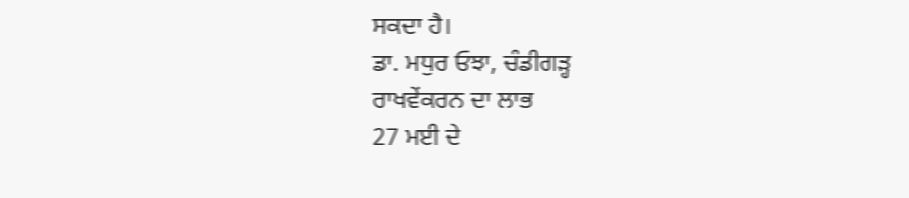ਸਕਦਾ ਹੈ।
ਡਾ. ਮਧੁਰ ਓਝਾ, ਚੰਡੀਗੜ੍ਹ
ਰਾਖਵੇਂਕਰਨ ਦਾ ਲਾਭ
27 ਮਈ ਦੇ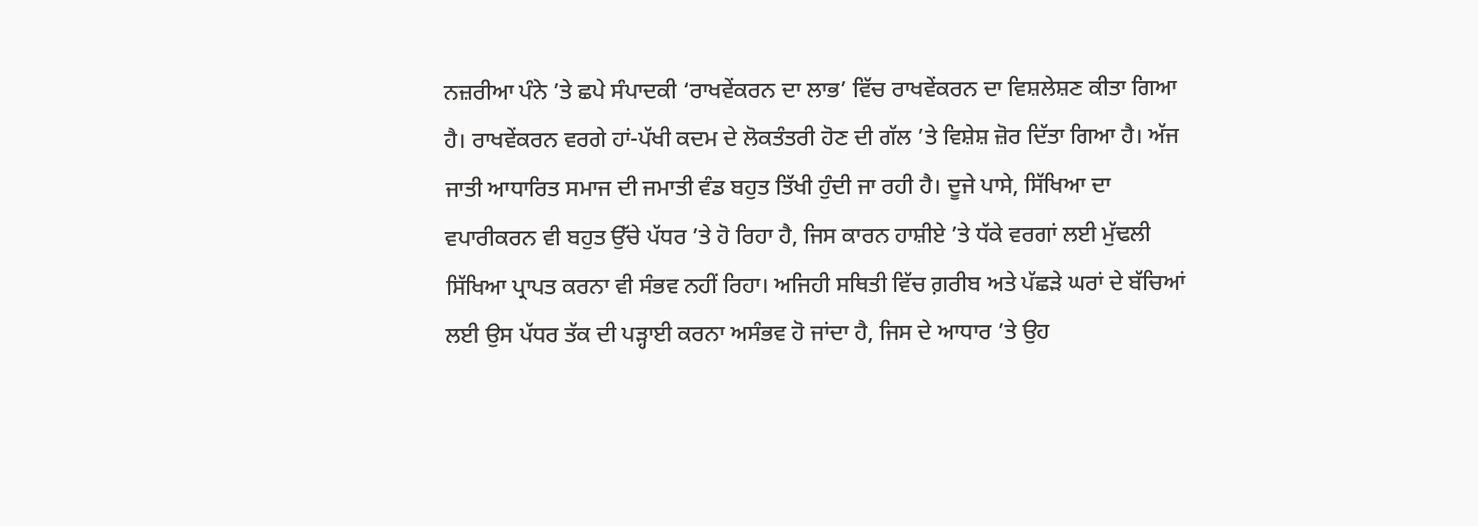ਨਜ਼ਰੀਆ ਪੰਨੇ ’ਤੇ ਛਪੇ ਸੰਪਾਦਕੀ ‘ਰਾਖਵੇਂਕਰਨ ਦਾ ਲਾਭ’ ਵਿੱਚ ਰਾਖਵੇਂਕਰਨ ਦਾ ਵਿਸ਼ਲੇਸ਼ਣ ਕੀਤਾ ਗਿਆ ਹੈ। ਰਾਖਵੇਂਕਰਨ ਵਰਗੇ ਹਾਂ-ਪੱਖੀ ਕਦਮ ਦੇ ਲੋਕਤੰਤਰੀ ਹੋਣ ਦੀ ਗੱਲ ’ਤੇ ਵਿਸ਼ੇਸ਼ ਜ਼ੋਰ ਦਿੱਤਾ ਗਿਆ ਹੈ। ਅੱਜ ਜਾਤੀ ਆਧਾਰਿਤ ਸਮਾਜ ਦੀ ਜਮਾਤੀ ਵੰਡ ਬਹੁਤ ਤਿੱਖੀ ਹੁੰਦੀ ਜਾ ਰਹੀ ਹੈ। ਦੂਜੇ ਪਾਸੇ, ਸਿੱਖਿਆ ਦਾ ਵਪਾਰੀਕਰਨ ਵੀ ਬਹੁਤ ਉੱਚੇ ਪੱਧਰ ’ਤੇ ਹੋ ਰਿਹਾ ਹੈ, ਜਿਸ ਕਾਰਨ ਹਾਸ਼ੀਏ ’ਤੇ ਧੱਕੇ ਵਰਗਾਂ ਲਈ ਮੁੱਢਲੀ ਸਿੱਖਿਆ ਪ੍ਰਾਪਤ ਕਰਨਾ ਵੀ ਸੰਭਵ ਨਹੀਂ ਰਿਹਾ। ਅਜਿਹੀ ਸਥਿਤੀ ਵਿੱਚ ਗ਼ਰੀਬ ਅਤੇ ਪੱਛੜੇ ਘਰਾਂ ਦੇ ਬੱਚਿਆਂ ਲਈ ਉਸ ਪੱਧਰ ਤੱਕ ਦੀ ਪੜ੍ਹਾਈ ਕਰਨਾ ਅਸੰਭਵ ਹੋ ਜਾਂਦਾ ਹੈ, ਜਿਸ ਦੇ ਆਧਾਰ ’ਤੇ ਉਹ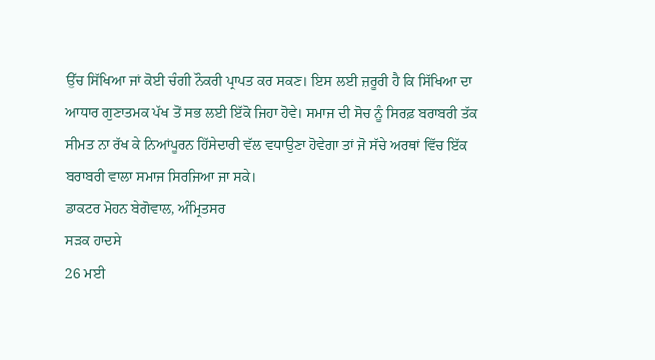ਉੱਚ ਸਿੱਖਿਆ ਜਾਂ ਕੋਈ ਚੰਗੀ ਨੌਕਰੀ ਪ੍ਰਾਪਤ ਕਰ ਸਕਣ। ਇਸ ਲਈ ਜ਼ਰੂਰੀ ਹੈ ਕਿ ਸਿੱਖਿਆ ਦਾ ਆਧਾਰ ਗੁਣਾਤਮਕ ਪੱਖ ਤੋਂ ਸਭ ਲਈ ਇੱਕੋ ਜਿਹਾ ਹੋਵੇ। ਸਮਾਜ ਦੀ ਸੋਚ ਨੂੰ ਸਿਰਫ਼ ਬਰਾਬਰੀ ਤੱਕ ਸੀਮਤ ਨਾ ਰੱਖ ਕੇ ਨਿਆਂਪੂਰਨ ਹਿੱਸੇਦਾਰੀ ਵੱਲ ਵਧਾਉਣਾ ਹੋਵੇਗਾ ਤਾਂ ਜੋ ਸੱਚੇ ਅਰਥਾਂ ਵਿੱਚ ਇੱਕ ਬਰਾਬਰੀ ਵਾਲਾ ਸਮਾਜ ਸਿਰਜਿਆ ਜਾ ਸਕੇ।
ਡਾਕਟਰ ਮੋਹਨ ਬੇਗੋਵਾਲ, ਅੰਮ੍ਰਿਤਸਰ
ਸੜਕ ਹਾਦਸੇ
26 ਮਈ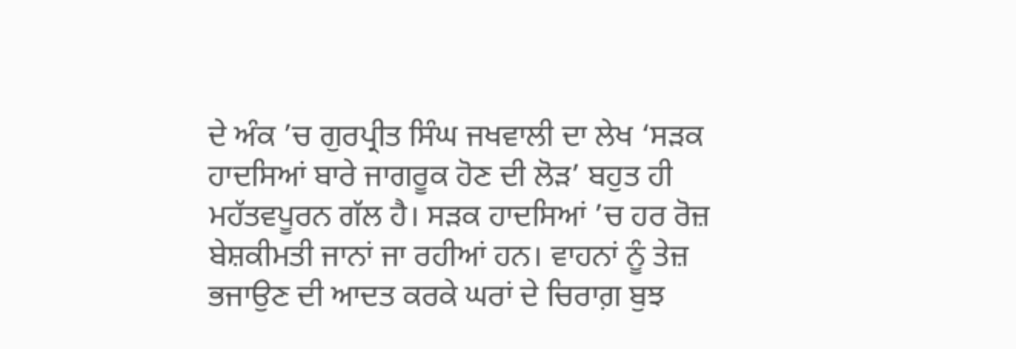ਦੇ ਅੰਕ ’ਚ ਗੁਰਪ੍ਰੀਤ ਸਿੰਘ ਜਖਵਾਲੀ ਦਾ ਲੇਖ ‘ਸੜਕ ਹਾਦਸਿਆਂ ਬਾਰੇ ਜਾਗਰੂਕ ਹੋਣ ਦੀ ਲੋੜ’ ਬਹੁਤ ਹੀ ਮਹੱਤਵਪੂਰਨ ਗੱਲ ਹੈ। ਸੜਕ ਹਾਦਸਿਆਂ ’ਚ ਹਰ ਰੋਜ਼ ਬੇਸ਼ਕੀਮਤੀ ਜਾਨਾਂ ਜਾ ਰਹੀਆਂ ਹਨ। ਵਾਹਨਾਂ ਨੂੰ ਤੇਜ਼ ਭਜਾਉਣ ਦੀ ਆਦਤ ਕਰਕੇ ਘਰਾਂ ਦੇ ਚਿਰਾਗ਼ ਬੁਝ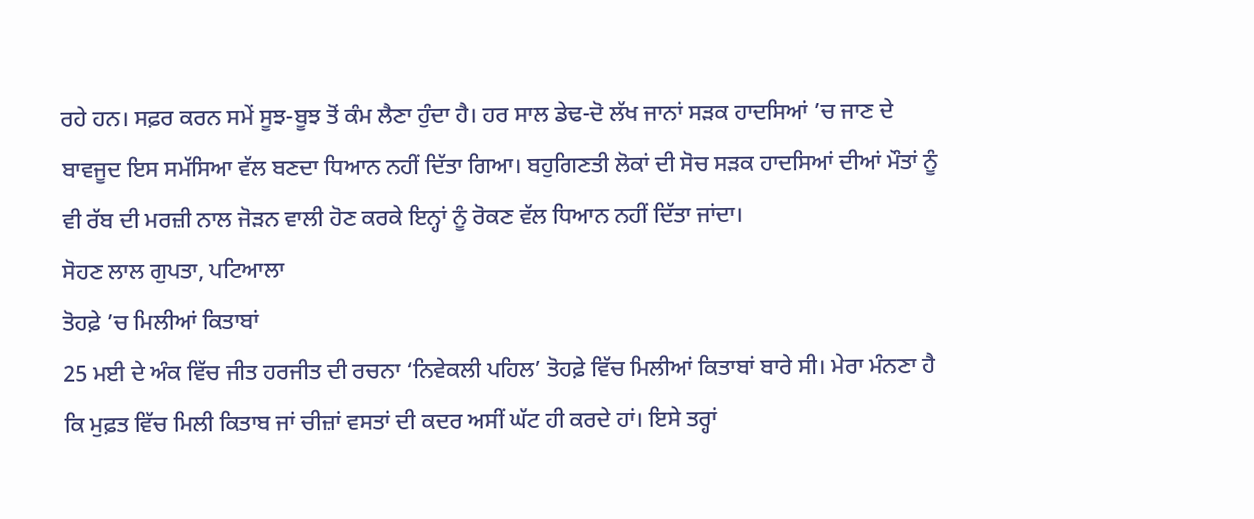ਰਹੇ ਹਨ। ਸਫ਼ਰ ਕਰਨ ਸਮੇਂ ਸੂਝ-ਬੂਝ ਤੋਂ ਕੰਮ ਲੈਣਾ ਹੁੰਦਾ ਹੈ। ਹਰ ਸਾਲ ਡੇਢ-ਦੋ ਲੱਖ ਜਾਨਾਂ ਸੜਕ ਹਾਦਸਿਆਂ ’ਚ ਜਾਣ ਦੇ ਬਾਵਜੂਦ ਇਸ ਸਮੱਸਿਆ ਵੱਲ ਬਣਦਾ ਧਿਆਨ ਨਹੀਂ ਦਿੱਤਾ ਗਿਆ। ਬਹੁਗਿਣਤੀ ਲੋਕਾਂ ਦੀ ਸੋਚ ਸੜਕ ਹਾਦਸਿਆਂ ਦੀਆਂ ਮੌਤਾਂ ਨੂੰ ਵੀ ਰੱਬ ਦੀ ਮਰਜ਼ੀ ਨਾਲ ਜੋੜਨ ਵਾਲੀ ਹੋਣ ਕਰਕੇ ਇਨ੍ਹਾਂ ਨੂੰ ਰੋਕਣ ਵੱਲ ਧਿਆਨ ਨਹੀਂ ਦਿੱਤਾ ਜਾਂਦਾ।
ਸੋਹਣ ਲਾਲ ਗੁਪਤਾ, ਪਟਿਆਲਾ
ਤੋਹਫ਼ੇ ’ਚ ਮਿਲੀਆਂ ਕਿਤਾਬਾਂ
25 ਮਈ ਦੇ ਅੰਕ ਵਿੱਚ ਜੀਤ ਹਰਜੀਤ ਦੀ ਰਚਨਾ ‘ਨਿਵੇਕਲੀ ਪਹਿਲ’ ਤੋਹਫ਼ੇ ਵਿੱਚ ਮਿਲੀਆਂ ਕਿਤਾਬਾਂ ਬਾਰੇ ਸੀ। ਮੇਰਾ ਮੰਨਣਾ ਹੈ ਕਿ ਮੁਫ਼ਤ ਵਿੱਚ ਮਿਲੀ ਕਿਤਾਬ ਜਾਂ ਚੀਜ਼ਾਂ ਵਸਤਾਂ ਦੀ ਕਦਰ ਅਸੀਂ ਘੱਟ ਹੀ ਕਰਦੇ ਹਾਂ। ਇਸੇ ਤਰ੍ਹਾਂ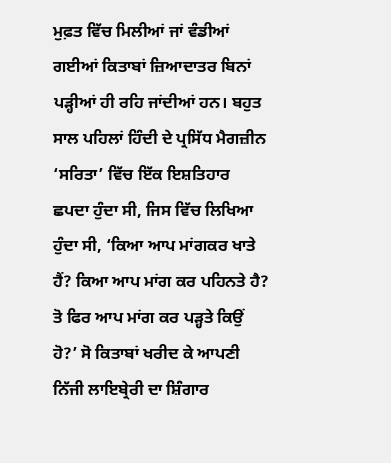ਮੁਫ਼ਤ ਵਿੱਚ ਮਿਲੀਆਂ ਜਾਂ ਵੰਡੀਆਂ ਗਈਆਂ ਕਿਤਾਬਾਂ ਜ਼ਿਆਦਾਤਰ ਬਿਨਾਂ ਪੜ੍ਹੀਆਂ ਹੀ ਰਹਿ ਜਾਂਦੀਆਂ ਹਨ। ਬਹੁਤ ਸਾਲ ਪਹਿਲਾਂ ਹਿੰਦੀ ਦੇ ਪ੍ਰਸਿੱਧ ਮੈਗਜ਼ੀਨ ‘ਸਰਿਤਾ’ ਵਿੱਚ ਇੱਕ ਇਸ਼ਤਿਹਾਰ ਛਪਦਾ ਹੁੰਦਾ ਸੀ, ਜਿਸ ਵਿੱਚ ਲਿਖਿਆ ਹੁੰਦਾ ਸੀ, ‘ਕਿਆ ਆਪ ਮਾਂਗਕਰ ਖਾਤੇ ਹੈਂ? ਕਿਆ ਆਪ ਮਾਂਗ ਕਰ ਪਹਿਨਤੇ ਹੈ? ਤੋ ਫਿਰ ਆਪ ਮਾਂਗ ਕਰ ਪੜ੍ਹਤੇ ਕਿਉਂ ਹੋ?’ ਸੋ ਕਿਤਾਬਾਂ ਖਰੀਦ ਕੇ ਆਪਣੀ ਨਿੱਜੀ ਲਾਇਬ੍ਰੇਰੀ ਦਾ ਸ਼ਿੰਗਾਰ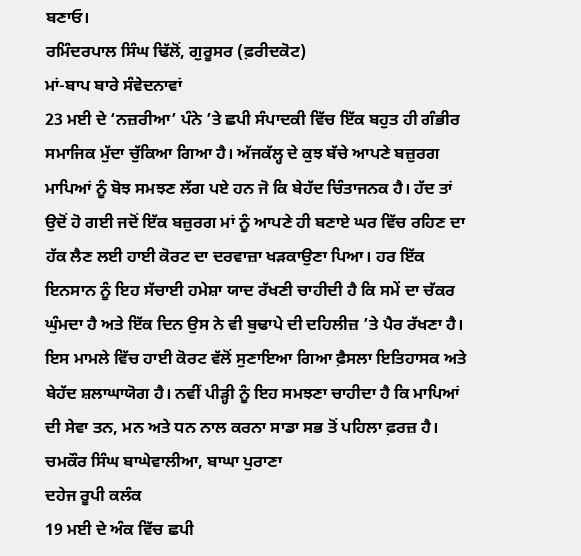ਬਣਾਓ।
ਰਮਿੰਦਰਪਾਲ ਸਿੰਘ ਢਿੱਲੋਂ, ਗੁਰੂਸਰ (ਫ਼ਰੀਦਕੋਟ)
ਮਾਂ-ਬਾਪ ਬਾਰੇ ਸੰਵੇਦਨਾਵਾਂ
23 ਮਈ ਦੇ ‘ਨਜ਼ਰੀਆ’ ਪੰਨੇ ’ਤੇ ਛਪੀ ਸੰਪਾਦਕੀ ਵਿੱਚ ਇੱਕ ਬਹੁਤ ਹੀ ਗੰਭੀਰ ਸਮਾਜਿਕ ਮੁੱਦਾ ਚੁੱਕਿਆ ਗਿਆ ਹੈ। ਅੱਜਕੱਲ੍ਹ ਦੇ ਕੁਝ ਬੱਚੇ ਆਪਣੇ ਬਜ਼ੁਰਗ ਮਾਪਿਆਂ ਨੂੰ ਬੋਝ ਸਮਝਣ ਲੱਗ ਪਏ ਹਨ ਜੋ ਕਿ ਬੇਹੱਦ ਚਿੰਤਾਜਨਕ ਹੈ। ਹੱਦ ਤਾਂ ਉਦੋਂ ਹੋ ਗਈ ਜਦੋਂ ਇੱਕ ਬਜ਼ੁਰਗ ਮਾਂ ਨੂੰ ਆਪਣੇ ਹੀ ਬਣਾਏ ਘਰ ਵਿੱਚ ਰਹਿਣ ਦਾ ਹੱਕ ਲੈਣ ਲਈ ਹਾਈ ਕੋਰਟ ਦਾ ਦਰਵਾਜ਼ਾ ਖੜਕਾਉਣਾ ਪਿਆ। ਹਰ ਇੱਕ ਇਨਸਾਨ ਨੂੰ ਇਹ ਸੱਚਾਈ ਹਮੇਸ਼ਾ ਯਾਦ ਰੱਖਣੀ ਚਾਹੀਦੀ ਹੈ ਕਿ ਸਮੇਂ ਦਾ ਚੱਕਰ ਘੁੰਮਦਾ ਹੈ ਅਤੇ ਇੱਕ ਦਿਨ ਉਸ ਨੇ ਵੀ ਬੁਢਾਪੇ ਦੀ ਦਹਿਲੀਜ਼ ’ਤੇ ਪੈਰ ਰੱਖਣਾ ਹੈ। ਇਸ ਮਾਮਲੇ ਵਿੱਚ ਹਾਈ ਕੋਰਟ ਵੱਲੋਂ ਸੁਣਾਇਆ ਗਿਆ ਫ਼ੈਸਲਾ ਇਤਿਹਾਸਕ ਅਤੇ ਬੇਹੱਦ ਸ਼ਲਾਘਾਯੋਗ ਹੈ। ਨਵੀਂ ਪੀੜ੍ਹੀ ਨੂੰ ਇਹ ਸਮਝਣਾ ਚਾਹੀਦਾ ਹੈ ਕਿ ਮਾਪਿਆਂ ਦੀ ਸੇਵਾ ਤਨ, ਮਨ ਅਤੇ ਧਨ ਨਾਲ ਕਰਨਾ ਸਾਡਾ ਸਭ ਤੋਂ ਪਹਿਲਾ ਫ਼ਰਜ਼ ਹੈ।
ਚਮਕੌਰ ਸਿੰਘ ਬਾਘੇਵਾਲੀਆ, ਬਾਘਾ ਪੁਰਾਣਾ
ਦਹੇਜ ਰੂਪੀ ਕਲੰਕ
19 ਮਈ ਦੇ ਅੰਕ ਵਿੱਚ ਛਪੀ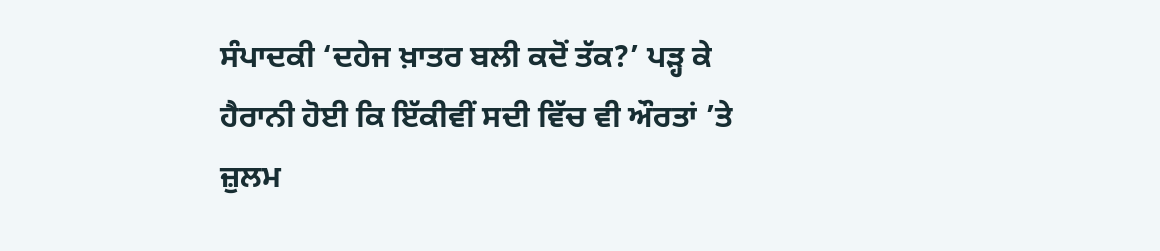ਸੰਪਾਦਕੀ ‘ਦਹੇਜ ਖ਼ਾਤਰ ਬਲੀ ਕਦੋਂ ਤੱਕ?’ ਪੜ੍ਹ ਕੇ ਹੈਰਾਨੀ ਹੋਈ ਕਿ ਇੱਕੀਵੀਂ ਸਦੀ ਵਿੱਚ ਵੀ ਔਰਤਾਂ ’ਤੇ ਜ਼ੁਲਮ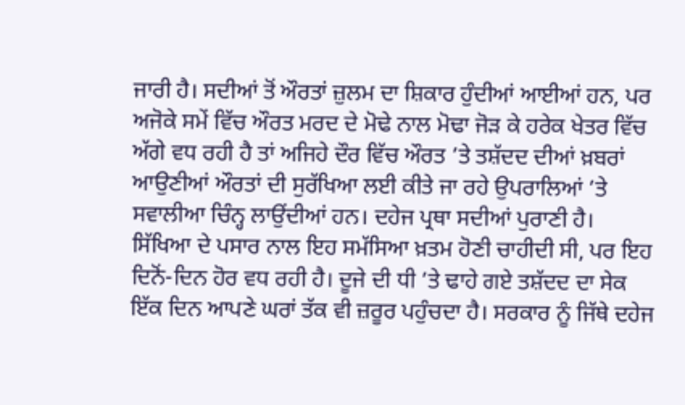ਜਾਰੀ ਹੈ। ਸਦੀਆਂ ਤੋਂ ਔਰਤਾਂ ਜ਼ੁਲਮ ਦਾ ਸ਼ਿਕਾਰ ਹੁੰਦੀਆਂ ਆਈਆਂ ਹਨ, ਪਰ ਅਜੋਕੇ ਸਮੇਂ ਵਿੱਚ ਔਰਤ ਮਰਦ ਦੇ ਮੋਢੇ ਨਾਲ ਮੋਢਾ ਜੋੜ ਕੇ ਹਰੇਕ ਖੇਤਰ ਵਿੱਚ ਅੱਗੇ ਵਧ ਰਹੀ ਹੈ ਤਾਂ ਅਜਿਹੇ ਦੌਰ ਵਿੱਚ ਔਰਤ ’ਤੇ ਤਸ਼ੱਦਦ ਦੀਆਂ ਖ਼ਬਰਾਂ ਆਉਣੀਆਂ ਔਰਤਾਂ ਦੀ ਸੁਰੱਖਿਆ ਲਈ ਕੀਤੇ ਜਾ ਰਹੇ ਉਪਰਾਲਿਆਂ ’ਤੇ ਸਵਾਲੀਆ ਚਿੰਨ੍ਹ ਲਾਉਂਦੀਆਂ ਹਨ। ਦਹੇਜ ਪ੍ਰਥਾ ਸਦੀਆਂ ਪੁਰਾਣੀ ਹੈ। ਸਿੱਖਿਆ ਦੇ ਪਸਾਰ ਨਾਲ ਇਹ ਸਮੱਸਿਆ ਖ਼ਤਮ ਹੋਣੀ ਚਾਹੀਦੀ ਸੀ, ਪਰ ਇਹ ਦਿਨੋਂ-ਦਿਨ ਹੋਰ ਵਧ ਰਹੀ ਹੈ। ਦੂਜੇ ਦੀ ਧੀ ’ਤੇ ਢਾਹੇ ਗਏ ਤਸ਼ੱਦਦ ਦਾ ਸੇਕ ਇੱਕ ਦਿਨ ਆਪਣੇ ਘਰਾਂ ਤੱਕ ਵੀ ਜ਼ਰੂਰ ਪਹੁੰਚਦਾ ਹੈ। ਸਰਕਾਰ ਨੂੰ ਜਿੱਥੇ ਦਹੇਜ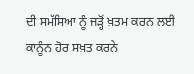ਦੀ ਸਮੱਸਿਆ ਨੂੰ ਜੜ੍ਹੋਂ ਖ਼ਤਮ ਕਰਨ ਲਈ ਕਾਨੂੰਨ ਹੋਰ ਸਖ਼ਤ ਕਰਨੇ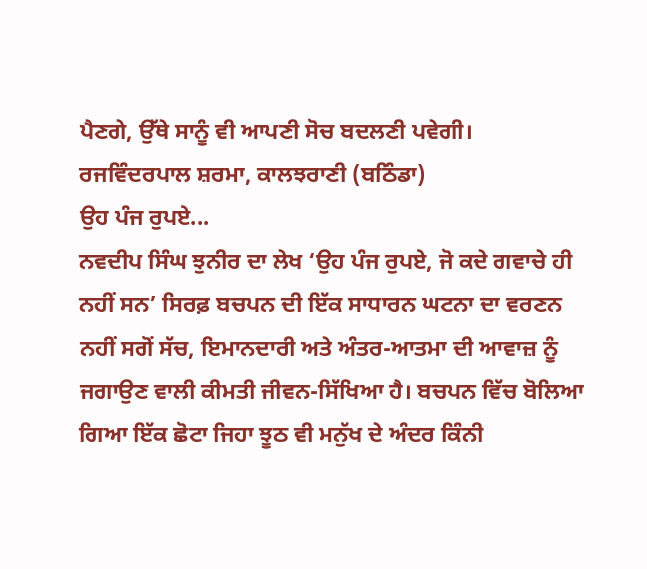ਪੈਣਗੇ, ਉੱਥੇ ਸਾਨੂੰ ਵੀ ਆਪਣੀ ਸੋਚ ਬਦਲਣੀ ਪਵੇਗੀ।
ਰਜਵਿੰਦਰਪਾਲ ਸ਼ਰਮਾ, ਕਾਲਝਰਾਣੀ (ਬਠਿੰਡਾ)
ਉਹ ਪੰਜ ਰੁਪਏ...
ਨਵਦੀਪ ਸਿੰਘ ਝੁਨੀਰ ਦਾ ਲੇਖ ‘ਉਹ ਪੰਜ ਰੁਪਏ, ਜੋ ਕਦੇ ਗਵਾਚੇ ਹੀ ਨਹੀਂ ਸਨ’ ਸਿਰਫ਼ ਬਚਪਨ ਦੀ ਇੱਕ ਸਾਧਾਰਨ ਘਟਨਾ ਦਾ ਵਰਣਨ ਨਹੀਂ ਸਗੋਂ ਸੱਚ, ਇਮਾਨਦਾਰੀ ਅਤੇ ਅੰਤਰ-ਆਤਮਾ ਦੀ ਆਵਾਜ਼ ਨੂੰ ਜਗਾਉਣ ਵਾਲੀ ਕੀਮਤੀ ਜੀਵਨ-ਸਿੱਖਿਆ ਹੈ। ਬਚਪਨ ਵਿੱਚ ਬੋਲਿਆ ਗਿਆ ਇੱਕ ਛੋਟਾ ਜਿਹਾ ਝੂਠ ਵੀ ਮਨੁੱਖ ਦੇ ਅੰਦਰ ਕਿੰਨੀ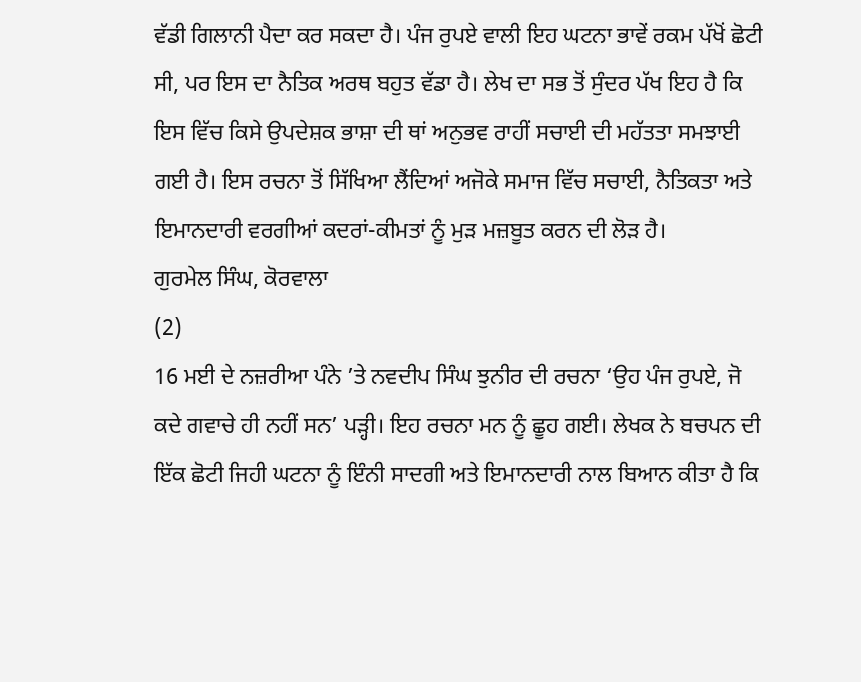ਵੱਡੀ ਗਿਲਾਨੀ ਪੈਦਾ ਕਰ ਸਕਦਾ ਹੈ। ਪੰਜ ਰੁਪਏ ਵਾਲੀ ਇਹ ਘਟਨਾ ਭਾਵੇਂ ਰਕਮ ਪੱਖੋਂ ਛੋਟੀ ਸੀ, ਪਰ ਇਸ ਦਾ ਨੈਤਿਕ ਅਰਥ ਬਹੁਤ ਵੱਡਾ ਹੈ। ਲੇਖ ਦਾ ਸਭ ਤੋਂ ਸੁੰਦਰ ਪੱਖ ਇਹ ਹੈ ਕਿ ਇਸ ਵਿੱਚ ਕਿਸੇ ਉਪਦੇਸ਼ਕ ਭਾਸ਼ਾ ਦੀ ਥਾਂ ਅਨੁਭਵ ਰਾਹੀਂ ਸਚਾਈ ਦੀ ਮਹੱਤਤਾ ਸਮਝਾਈ ਗਈ ਹੈ। ਇਸ ਰਚਨਾ ਤੋਂ ਸਿੱਖਿਆ ਲੈਂਦਿਆਂ ਅਜੋਕੇ ਸਮਾਜ ਵਿੱਚ ਸਚਾਈ, ਨੈਤਿਕਤਾ ਅਤੇ ਇਮਾਨਦਾਰੀ ਵਰਗੀਆਂ ਕਦਰਾਂ-ਕੀਮਤਾਂ ਨੂੰ ਮੁੜ ਮਜ਼ਬੂਤ ਕਰਨ ਦੀ ਲੋੜ ਹੈ।
ਗੁਰਮੇਲ ਸਿੰਘ, ਕੋਰਵਾਲਾ
(2)
16 ਮਈ ਦੇ ਨਜ਼ਰੀਆ ਪੰਨੇ ’ਤੇ ਨਵਦੀਪ ਸਿੰਘ ਝੁਨੀਰ ਦੀ ਰਚਨਾ ‘ਉਹ ਪੰਜ ਰੁਪਏ, ਜੋ ਕਦੇ ਗਵਾਚੇ ਹੀ ਨਹੀਂ ਸਨ’ ਪੜ੍ਹੀ। ਇਹ ਰਚਨਾ ਮਨ ਨੂੰ ਛੂਹ ਗਈ। ਲੇਖਕ ਨੇ ਬਚਪਨ ਦੀ ਇੱਕ ਛੋਟੀ ਜਿਹੀ ਘਟਨਾ ਨੂੰ ਇੰਨੀ ਸਾਦਗੀ ਅਤੇ ਇਮਾਨਦਾਰੀ ਨਾਲ ਬਿਆਨ ਕੀਤਾ ਹੈ ਕਿ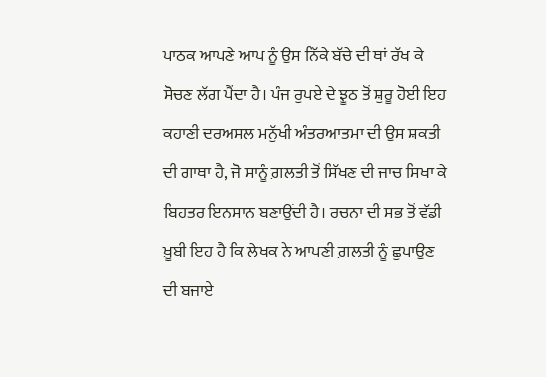ਪਾਠਕ ਆਪਣੇ ਆਪ ਨੂੰ ਉਸ ਨਿੱਕੇ ਬੱਚੇ ਦੀ ਥਾਂ ਰੱਖ ਕੇ ਸੋਚਣ ਲੱਗ ਪੈਂਦਾ ਹੈ। ਪੰਜ ਰੁਪਏ ਦੇ ਝੂਠ ਤੋਂ ਸ਼ੁਰੂ ਹੋਈ ਇਹ ਕਹਾਣੀ ਦਰਅਸਲ ਮਨੁੱਖੀ ਅੰਤਰਆਤਮਾ ਦੀ ਉਸ ਸ਼ਕਤੀ ਦੀ ਗਾਥਾ ਹੈ, ਜੋ ਸਾਨੂੰ ਗ਼ਲਤੀ ਤੋਂ ਸਿੱਖਣ ਦੀ ਜਾਚ ਸਿਖਾ ਕੇ ਬਿਹਤਰ ਇਨਸਾਨ ਬਣਾਉਂਦੀ ਹੈ। ਰਚਨਾ ਦੀ ਸਭ ਤੋਂ ਵੱਡੀ ਖ਼ੂਬੀ ਇਹ ਹੈ ਕਿ ਲੇਖਕ ਨੇ ਆਪਣੀ ਗ਼ਲਤੀ ਨੂੰ ਛੁਪਾਉਣ ਦੀ ਬਜਾਏ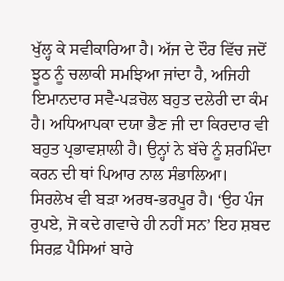ਖੁੱਲ੍ਹ ਕੇ ਸਵੀਕਾਰਿਆ ਹੈ। ਅੱਜ ਦੇ ਦੌਰ ਵਿੱਚ ਜਦੋਂ ਝੂਠ ਨੂੰ ਚਲਾਕੀ ਸਮਝਿਆ ਜਾਂਦਾ ਹੈ, ਅਜਿਹੀ ਇਮਾਨਦਾਰ ਸਵੈ-ਪੜਚੋਲ ਬਹੁਤ ਦਲੇਰੀ ਦਾ ਕੰਮ ਹੈ। ਅਧਿਆਪਕਾ ਦਯਾ ਭੈਣ ਜੀ ਦਾ ਕਿਰਦਾਰ ਵੀ ਬਹੁਤ ਪ੍ਰਭਾਵਸ਼ਾਲੀ ਹੈ। ਉਨ੍ਹਾਂ ਨੇ ਬੱਚੇ ਨੂੰ ਸ਼ਰਮਿੰਦਾ ਕਰਨ ਦੀ ਥਾਂ ਪਿਆਰ ਨਾਲ ਸੰਭਾਲਿਆ। ਸਿਰਲੇਖ ਵੀ ਬੜਾ ਅਰਥ-ਭਰਪੂਰ ਹੈ। ‘ਉਹ ਪੰਜ ਰੁਪਏ, ਜੋ ਕਦੇ ਗਵਾਚੇ ਹੀ ਨਹੀਂ ਸਨ’ ਇਹ ਸ਼ਬਦ ਸਿਰਫ਼ ਪੈਸਿਆਂ ਬਾਰੇ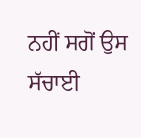ਨਹੀਂ ਸਗੋਂ ਉਸ ਸੱਚਾਈ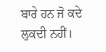ਬਾਰੇ ਹਨ ਜੋ ਕਦੇ ਲੁਕਦੀ ਨਹੀਂ।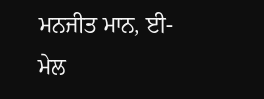ਮਨਜੀਤ ਮਾਨ, ਈ-ਮੇਲ